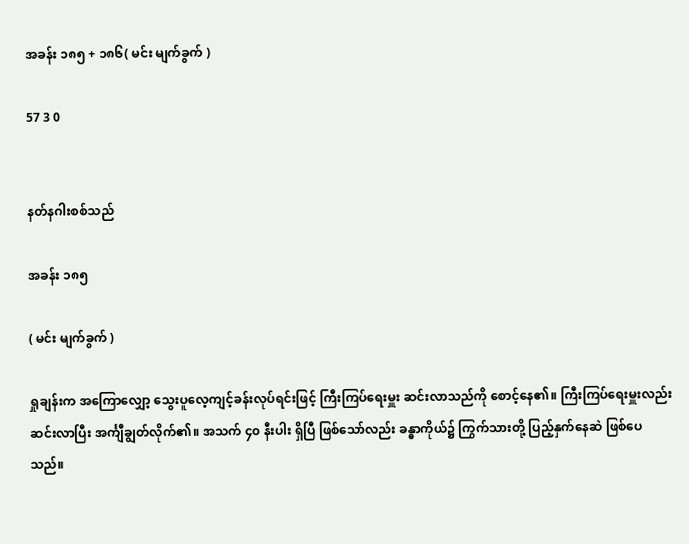အခန်း ၁၈၅ + ၁၈၆( မင်း မျက်ခွက် )

57 3 0


နတ်နဂါးစစ်သည်

အခန်း ၁၈၅

( မင်း မျက်ခွက် )

ရှုချန်းက အကြောလျှော့ သွေးပူလေ့ကျင့်ခန်းလုပ်ရင်းဖြင့် ကြီးကြပ်ရေးမှူး ဆင်းလာသည်ကို စောင့်နေ၏။ ကြီးကြပ်ရေးမှူးလည်း ဆင်းလာပြီး အင်္ကျီချွတ်လိုက်၏။ အသက် ၄၀ နီးပါး ရှိပြီ ဖြစ်သော်လည်း ခန္ဓာကိုယ်၌ ကြွက်သားတို့ ပြည့်နှက်နေဆဲ ဖြစ်ပေသည်။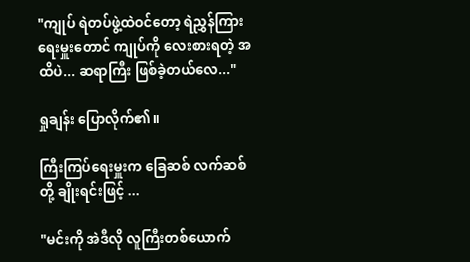"ကျုပ် ရဲတပ်ဖွဲ့ထဲဝင်တော့ ရဲညွှန်ကြားရေးမှူးတောင် ကျုပ်ကို လေးစားရတဲ့ အထိပဲ... ဆရာကြီး ဖြစ်ခဲ့တယ်လေ..."

ရှုချန်း ပြောလိုက်၏။

ကြီးကြပ်ရေးမှူးက ခြေဆစ် လက်ဆစ်တို့ ချိုးရင်းဖြင့် ...

"မင်းကို အဲဒီလို လူကြီးတစ်ယောက်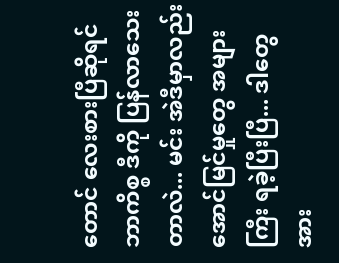တောင် လေးစားပြီဆိုရင် ဘာကိစ္စ ဒီကို ပြန်လာသေးတာလဲ... မင်း အဲဒီမှာလည်း အောင်မြင်မှုတွေ အများကြီး ရခဲ့ပြီးပြီ... ဒါတွေအား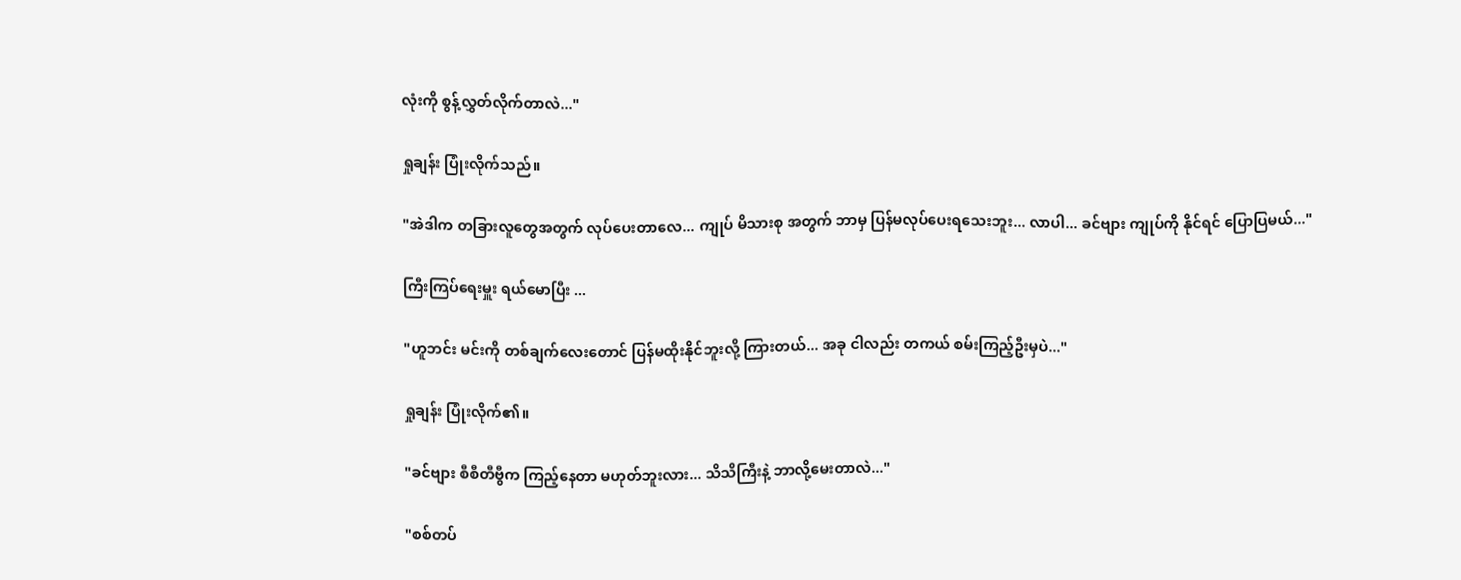လုံးကို စွန့်လွှတ်လိုက်တာလဲ..."

ရှုချန်း ပြုံးလိုက်သည်။

"အဲဒါက တခြားလူတွေအတွက် လုပ်ပေးတာလေ... ကျုပ် မိသားစု အတွက် ဘာမှ ပြန်မလုပ်ပေးရသေးဘူး... လာပါ... ခင်ဗျား ကျုပ်ကို နိုင်ရင် ပြောပြမယ်..."

ကြီးကြပ်ရေးမှူး ရယ်မောပြီး ...

"ဟူဘင်း မင်းကို တစ်ချက်လေးတောင် ပြန်မထိုးနိုင်ဘူးလို့ ကြားတယ်... အခု ငါလည်း တကယ် စမ်းကြည့်ဦးမှပဲ..."

ရှုချန်း ပြုံးလိုက်၏။

"ခင်ဗျား စီစီတီဗွီက ကြည့်နေတာ မဟုတ်ဘူးလား... သိသိကြီးနဲ့ ဘာလို့မေးတာလဲ..."

"စစ်တပ်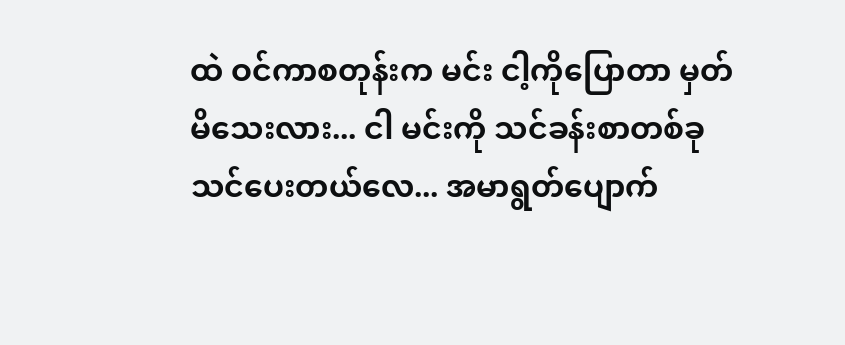ထဲ ဝင်ကာစတုန်းက မင်း ငါ့ကိုပြောတာ မှတ်မိသေးလား... ငါ မင်းကို သင်ခန်းစာတစ်ခု သင်ပေးတယ်လေ... အမာရွတ်ပျောက်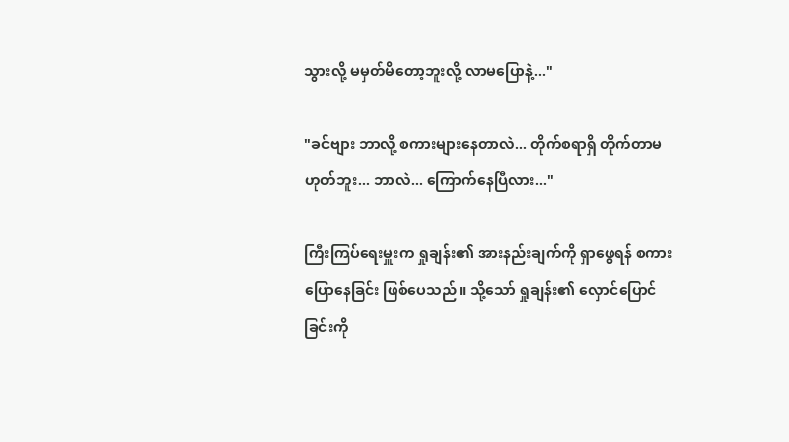သွားလို့ မမှတ်မိတော့ဘူးလို့ လာမပြောနဲ့..."

"ခင်ဗျား ဘာလို့ စကားများနေတာလဲ... တိုက်စရာရှိ တိုက်တာမဟုတ်ဘူး... ဘာလဲ... ကြောက်နေပြီလား..."

ကြီးကြပ်ရေးမှူးက ရှုချန်း၏ အားနည်းချက်ကို ရှာဖွေရန် စကားပြောနေခြင်း ဖြစ်ပေသည်။ သို့သော် ရှုချန်း၏ လှောင်ပြောင်ခြင်းကို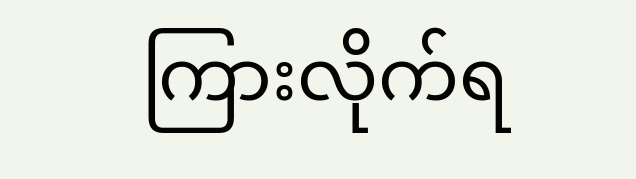ကြားလိုက်ရ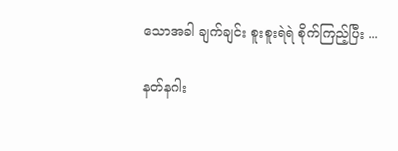သောအခါ ချက်ချင်း စူးစူးရဲရဲ စိုက်ကြည့်ပြီး ...

နတ်နဂါး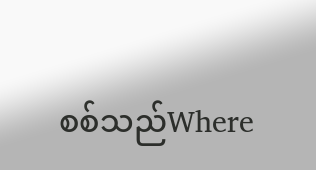စစ်သည်Where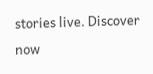stories live. Discover now